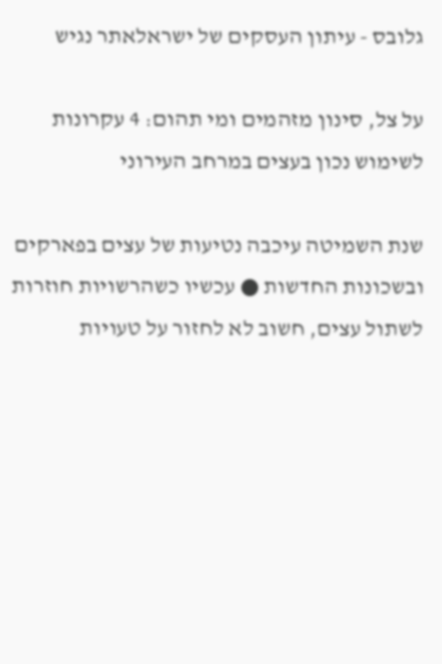גלובס - עיתון העסקים של ישראלאתר נגיש

על צל, סינון מזהמים ומי תהום: 4 עקרונות לשימוש נכון בעצים במרחב העירוני

שנת השמיטה עיכבה נטיעות של עצים בפארקים ובשכונות החדשות ● עכשיו כשהרשויות חוזרות לשתול עצים, חשוב לא לחזור על טעויות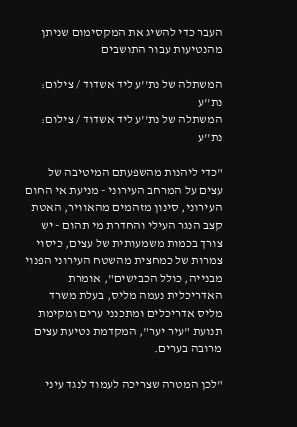העבר כדי להשיג את המקסימום שניתן מהנטיעות עבור התושבים

המשתלה של נת''ע ליד אשדוד / צילום: נת''ע
המשתלה של נת''ע ליד אשדוד / צילום: נת''ע

"כדי ליהנות מהשפעתם המיטיבה של עצים על המרחב העירוני - מניעת אי החום העירוני, סינון מזהמים מהאוויר, האטת קצב הנגר העילי והחדרת מי תהום - יש צורך בכמות משמעותית של עצים, כיסוי צמרות של כמחצית מהשטח העירוני הפנוי מבנייה, כולל הכבישים", אומרת האדריכלית נעמה מליס, בעלת משרד מליס אדריכלים ומתכנני ערים ומקימת תנועת "עיר יער", המקדמת נטיעת עצים מרובה בערים.

"לכן המטרה שצריכה לעמוד לנגד עיני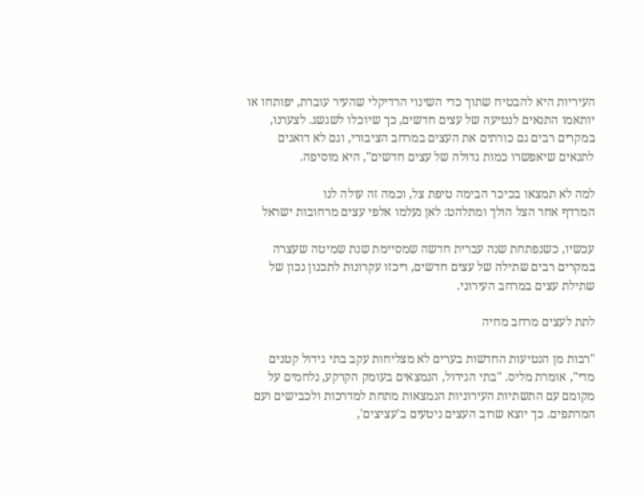העיריות היא להבטיח שתוך כדי השינוי הרדיקלי שהעיר עוברת, יפותחו או יותאמו התנאים לנטיעה של עצים חדשים, כך שיוכלו לשגשג. לצערנו, במקרים רבים גם כורתים את העצים במרחב הציבורי, וגם לא דואגים לתנאים שיאפשרו כמות גדולה של עצים חדשים", היא מוסיפה.

למה לא תמצאו בכיכר הבימה טיפת צל, וכמה זה עולה לנו
המרדף אחר הצל הולך ומתלהט: לאן נעלמו אלפי עצים מרחובות ישראל

עכשיו, כשנפתחת שנה עברית חדשה שמסיימת שנת שמיטה שעצרה במקרים רבים שתילה של עצים חדשים, ריכזו עקרונות לתכנון נכון של שתילת עצים במרחב העירוני.

לתת לעצים מרחב מחיה

"רבות מן הנטיעות החדשות בערים לא מצליחות עקב בתי גידול קטנים מדי", אומרת מליס. "בתי הגידול, הנמצאים בעומק הקרקע, נלחמים על מקומם עם התשתיות העירוניות הנמצאות מתחת למדרכות ולכבישים ועם המרתפים. כך יוצא שרוב העצים ניטעים ב'עציצים',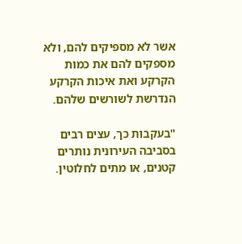אשר לא מספיקים להם, ולא מספקים להם את כמות הקרקע ואת איכות הקרקע הנדרשת לשורשים שלהם.

"בעקבות כך, עצים רבים בסביבה העירונית נותרים קטנים, או מתים לחלוטין.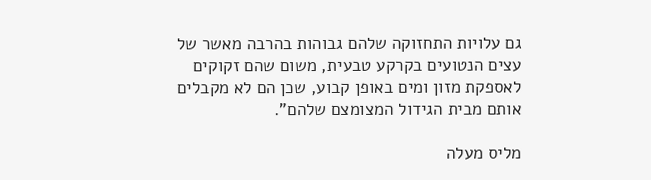גם עלויות התחזוקה שלהם גבוהות בהרבה מאשר של עצים הנטועים בקרקע טבעית, משום שהם זקוקים לאספקת מזון ומים באופן קבוע, שכן הם לא מקבלים אותם מבית הגידול המצומצם שלהם".

מליס מעלה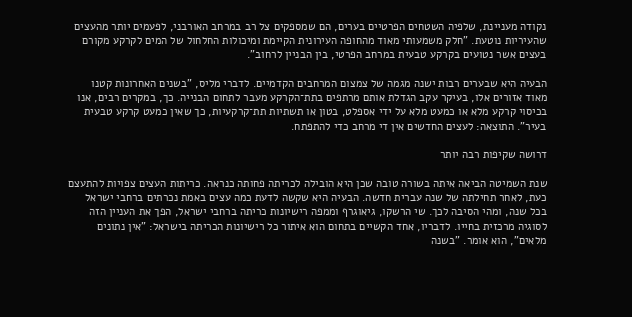נקודה מעניינת, שלפיה השטחים הפרטיים בערים, הם שמספקים צל רב במרחב האורבני, לפעמים יותר מהעצים שהעיריות נוטעת. "חלק משמעותי מאוד מהחופה העירונית הקיימת ומיכולות החלחול של המים לקרקע מקורם בעצים אשר נטועים בקרקע טבעית במרחב הפרטי, בין הבניין לרחוב".

הבעיה היא שבערים רבות ישנה מגמה של צמצום המרחבים הקדמיים. לדברי מליס, "בשנים האחרונות קטנו מאוד אזורים אלו, בעיקר עקב הגדלת אותם מרתפים בתת־הקרקע מעבר לתחום הבנייה. כך, במקרים רבים, אנו בכיסוי קרקע מלא או כמעט מלא על ידי אספלט, בטון או תשתיות תת־קרקעיות, כך שאין כמעט קרקע טבעית בעיר". התוצאה: לעצים החדשים אין די מרחב כדי להתפתח.

דרושה שקיפות רבה יותר

שנת השמיטה הביאה איתה בשורה טובה שכן היא הובילה לכריתה פחותה כנראה. כריתות העצים צפויות להתעצם כעת, לאחר תחילתה של שנה עברית חדשה. הבעיה היא שקשה לדעת כמה עצים באמת נכרתים ברחבי ישראל בכל שנה, ומהי הסיבה לכך. שי הרשקו, גיאוגרף וממפה רישיונות כריתה ברחבי ישראל, הפך את העניין הזה לסוגיה מרכזית בחייו. לדבריו, אחד הקשיים בתחום הוא איתור כל רישיונות הכריתה בישראל: "אין נתונים מלאים", הוא אומר. "בשנה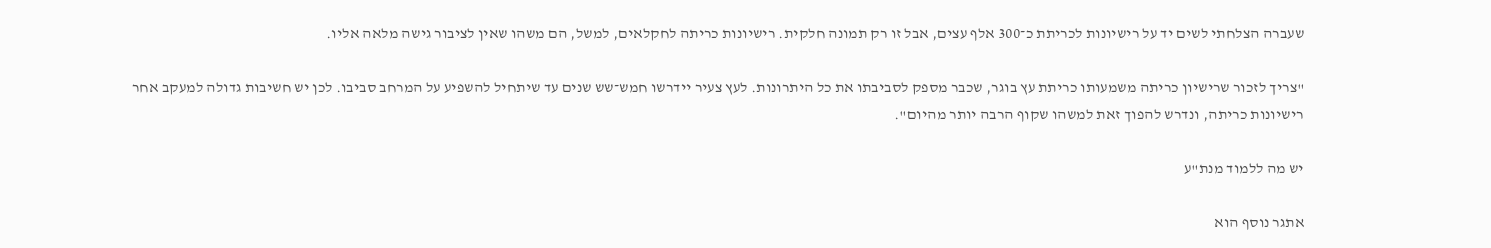שעברה הצלחתי לשים יד על רישיונות לכריתת כ־300 אלף עצים, אבל זו רק תמונה חלקית. רישיונות כריתה לחקלאים, למשל, הם משהו שאין לציבור גישה מלאה אליו.

"צריך לזכור שרישיון כריתה משמעותו כריתת עץ בוגר, שכבר מספק לסביבתו את כל היתרונות. לעץ צעיר יידרשו חמש־שש שנים עד שיתחיל להשפיע על המרחב סביבו. לכן יש חשיבות גדולה למעקב אחר רישיונות כריתה, ונדרש להפוך זאת למשהו שקוף הרבה יותר מהיום".

יש מה ללמוד מנת"ע

אתגר נוסף הוא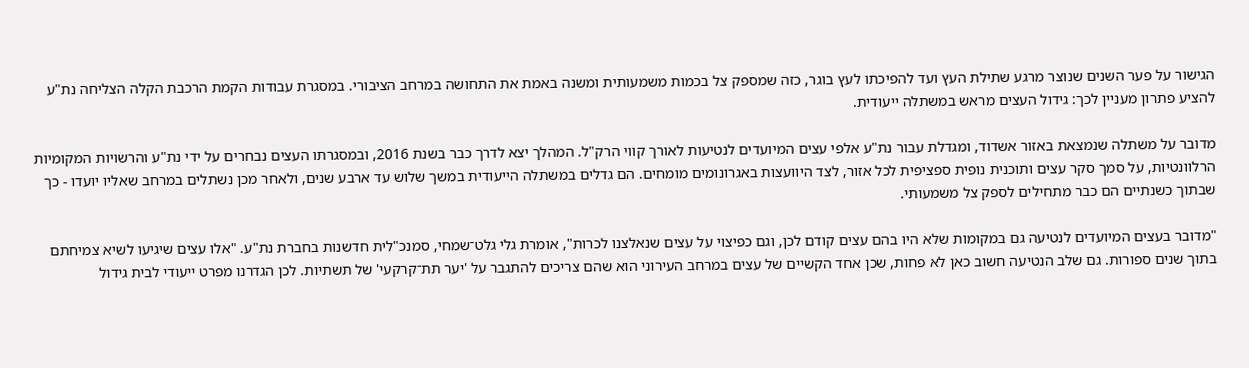הגישור על פער השנים שנוצר מרגע שתילת העץ ועד להפיכתו לעץ בוגר, כזה שמספק צל בכמות משמעותית ומשנה באמת את התחושה במרחב הציבורי. במסגרת עבודות הקמת הרכבת הקלה הצליחה נת"ע להציע פתרון מעניין לכך: גידול העצים מראש במשתלה ייעודית.

מדובר על משתלה שנמצאת באזור אשדוד, ומגדלת עבור נת"ע אלפי עצים המיועדים לנטיעות לאורך קווי הרק"ל. המהלך יצא לדרך כבר בשנת 2016, ובמסגרתו העצים נבחרים על ידי נת"ע והרשויות המקומיות הרלוונטיות, על סמך סקר עצים ותוכנית נופית ספציפית לכל אזור, לצד היוועצות באגרונומים מומחים. הם גדלים במשתלה הייעודית במשך שלוש עד ארבע שנים, ולאחר מכן נשתלים במרחב שאליו יועדו - כך שבתוך כשנתיים הם כבר מתחילים לספק צל משמעותי.

"מדובר בעצים המיועדים לנטיעה גם במקומות שלא היו בהם עצים קודם לכן, וגם כפיצוי על עצים שנאלצנו לכרות", אומרת גלי גלט־שמחי, סמנכ"לית חדשנות בחברת נת"ע. "אלו עצים שיגיעו לשיא צמיחתם בתוך שנים ספורות. גם שלב הנטיעה חשוב כאן לא פחות, שכן אחד הקשיים של עצים במרחב העירוני הוא שהם צריכים להתגבר על 'יער תת־קרקעי' של תשתיות. לכן הגדרנו מפרט ייעודי לבית גידול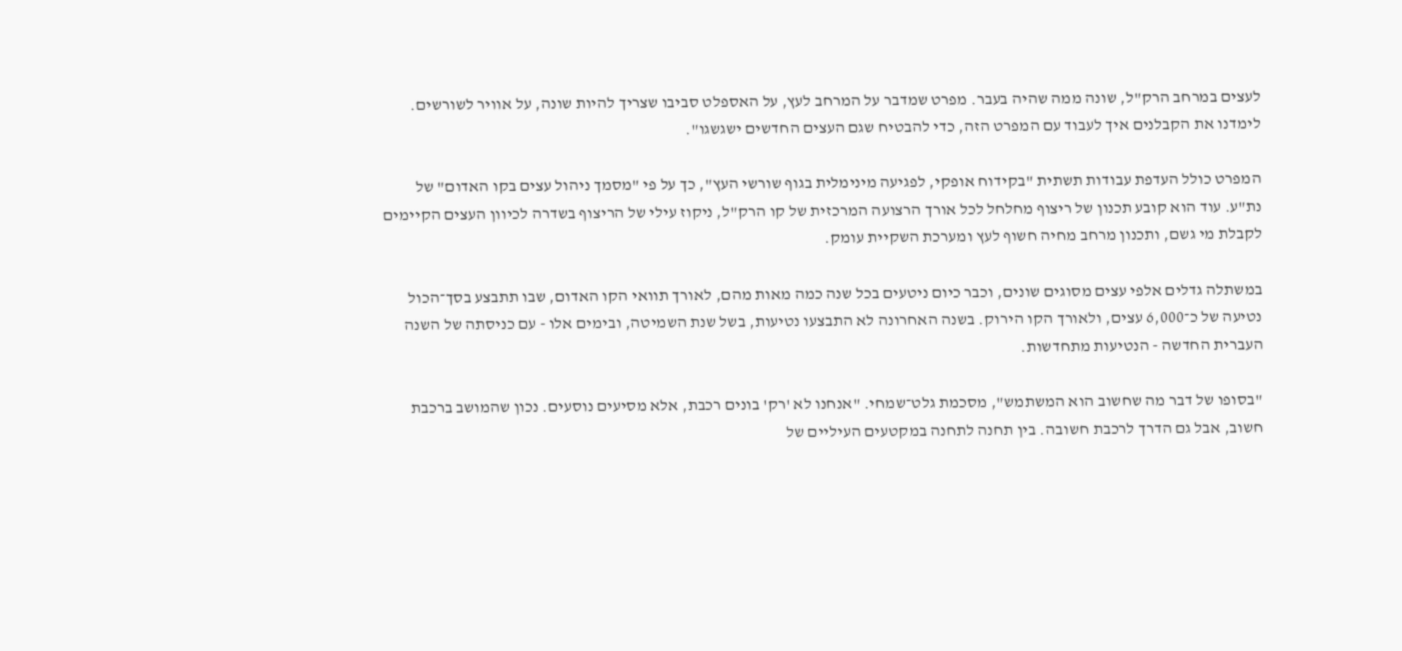לעצים במרחב הרק"ל, שונה ממה שהיה בעבר. מפרט שמדבר על המרחב לעץ, על האספלט סביבו שצריך להיות שונה, על אוויר לשורשים. לימדנו את הקבלנים איך לעבוד עם המפרט הזה, כדי להבטיח שגם העצים החדשים ישגשגו".

המפרט כולל העדפת עבודות תשתית "בקידוח אופקי, לפגיעה מינימלית בגוף שורשי העץ", כך על פי "מסמך ניהול עצים בקו האדום" של נת"ע. עוד הוא קובע תכנון של ריצוף מחלחל לכל אורך הרצועה המרכזית של קו הרק"ל, ניקוז עילי של הריצוף בשדרה לכיוון העצים הקיימים לקבלת מי גשם, ותכנון מרחב מחיה חשוף לעץ ומערכת השקיית עומק.

במשתלה גדלים אלפי עצים מסוגים שונים, וכבר כיום ניטעים בכל שנה כמה מאות מהם, לאורך תוואי הקו האדום, שבו תתבצע בסך־הכול נטיעה של כ־6,000 עצים, ולאורך הקו הירוק. בשנה האחרונה לא התבצעו נטיעות, בשל שנת השמיטה, ובימים אלו - עם כניסתה של השנה העברית החדשה - הנטיעות מתחדשות.

"בסופו של דבר מה שחשוב הוא המשתמש", מסכמת גלט־שמחי. "אנחנו לא 'רק' בונים רכבת, אלא מסיעים נוסעים. נכון שהמושב ברכבת חשוב, אבל גם הדרך לרכבת חשובה. בין תחנה לתחנה במקטעים העיליים של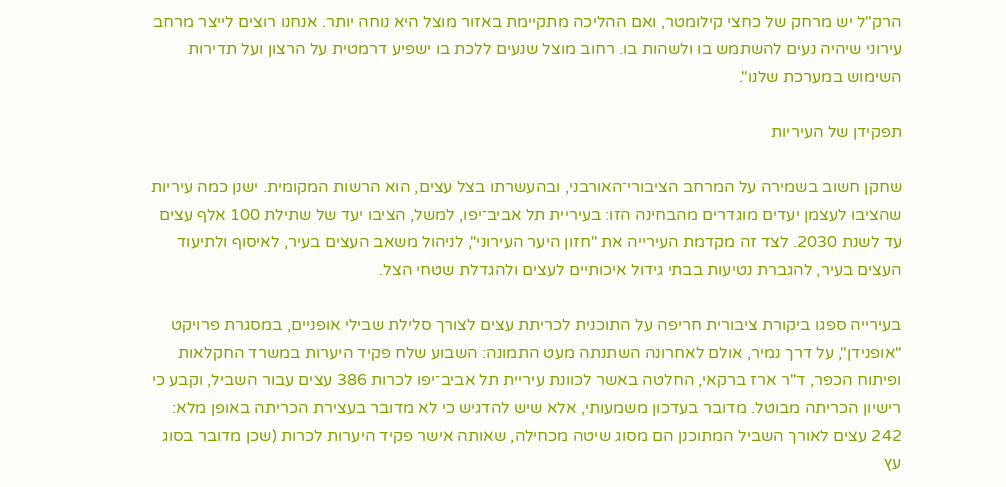הרק"ל יש מרחק של כחצי קילומטר, ואם ההליכה מתקיימת באזור מוצל היא נוחה יותר. אנחנו רוצים לייצר מרחב עירוני שיהיה נעים להשתמש בו ולשהות בו. רחוב מוצל שנעים ללכת בו ישפיע דרמטית על הרצון ועל תדירות השימוש במערכת שלנו".

תפקידן של העיריות

שחקן חשוב בשמירה על המרחב הציבורי־האורבני, ובהעשרתו בצל עצים, הוא הרשות המקומית. ישנן כמה עיריות שהציבו לעצמן יעדים מוגדרים מהבחינה הזו: בעיריית תל אביב־יפו, למשל, הציבו יעד של שתילת 100 אלף עצים עד לשנת 2030. לצד זה מקדמת העירייה את "חזון היער העירוני", לניהול משאב העצים בעיר, לאיסוף ולתיעוד העצים בעיר, להגברת נטיעות בבתי גידול איכותיים לעצים ולהגדלת שטחי הצל.

בעירייה ספגו ביקורת ציבורית חריפה על התוכנית לכריתת עצים לצורך סלילת שבילי אופניים, במסגרת פרויקט "אופנידן", על דרך נמיר, אולם לאחרונה השתנתה מעט התמונה: השבוע שלח פקיד היערות במשרד החקלאות ופיתוח הכפר, ד"ר ארז ברקאי, החלטה באשר לכוונת עיריית תל אביב־יפו לכרות 386 עצים עבור השביל, וקבע כי רישיון הכריתה מבוטל. מדובר בעדכון משמעותי, אלא שיש להדגיש כי לא מדובר בעצירת הכריתה באופן מלא: 242 עצים לאורך השביל המתוכנן הם מסוג שיטה מכחילה, שאותה אישר פקיד היערות לכרות (שכן מדובר בסוג עץ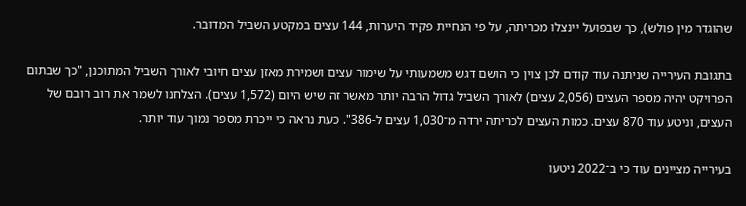שהוגדר מין פולש), כך שבפועל יינצלו מכריתה, על פי הנחיית פקיד היערות, 144 עצים במקטע השביל המדובר.

בתגובת העירייה שניתנה עוד קודם לכן צוין כי הושם דגש משמעותי על שימור עצים ושמירת מאזן עצים חיובי לאורך השביל המתוכנן, "כך שבתום הפרויקט יהיה מספר העצים (2,056 עצים) לאורך השביל גדול הרבה יותר מאשר זה שיש היום (1,572 עצים). הצלחנו לשמר את רוב רובם של העצים, וניטע עוד 870 עצים. כמות העצים לכריתה ירדה מ־1,030 עצים ל-386". כעת נראה כי ייכרת מספר נמוך עוד יותר.

בעירייה מציינים עוד כי ב־2022 ניטעו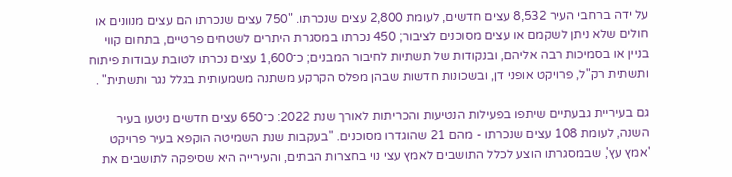על ידה ברחבי העיר 8,532 עצים חדשים, לעומת 2,800 עצים שנכרתו. "750 עצים שנכרתו הם עצים מנוונים או חולים שלא ניתן לשקמם או עצים מסוכנים לציבור; 450 נכרתו במסגרת היתרים לשטחים פרטיים, בתחום קווי בניין או בסמיכות רבה אליהם, ובנקודות של תשתיות לחיבור המבנים; כ־1,600 עצים נכרתו לטובת עבודות פיתוח ותשתית רק"ל, פרויקט אופני דן, ובשכונות חדשות שבהן מפלס הקרקע משתנה משמעותית בגלל נגר ותשתית" .

גם בעיריית גבעתיים שיתפו בפעילות הנטיעות והכריתות לאורך שנת 2022: כ־650 עצים חדשים ניטעו בעיר השנה, לעומת 108 עצים שנכרתו - מהם 21 שהוגדרו מסוכנים. "בעקבות שנת השמיטה הוקפא בעיר פרויקט 'אמץ עץ', שבמסגרתו הוצע לכלל התושבים לאמץ עצי נוי בחצרות הבתים, והעירייה היא שסיפקה לתושבים את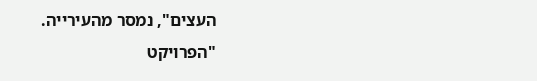העצים", נמסר מהעירייה. "הפרויקט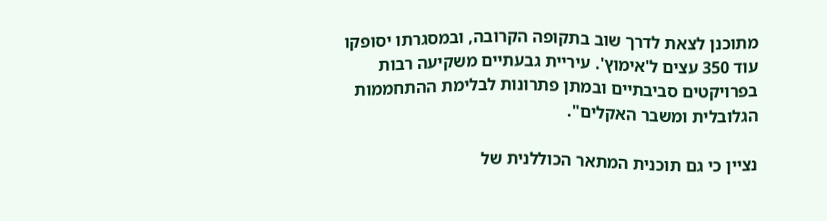מתוכנן לצאת לדרך שוב בתקופה הקרובה, ובמסגרתו יסופקו עוד 350 עצים ל'אימוץ'. עיריית גבעתיים משקיעה רבות בפרויקטים סביבתיים ובמתן פתרונות לבלימת ההתחממות הגלובלית ומשבר האקלים".

נציין כי גם תוכנית המתאר הכוללנית של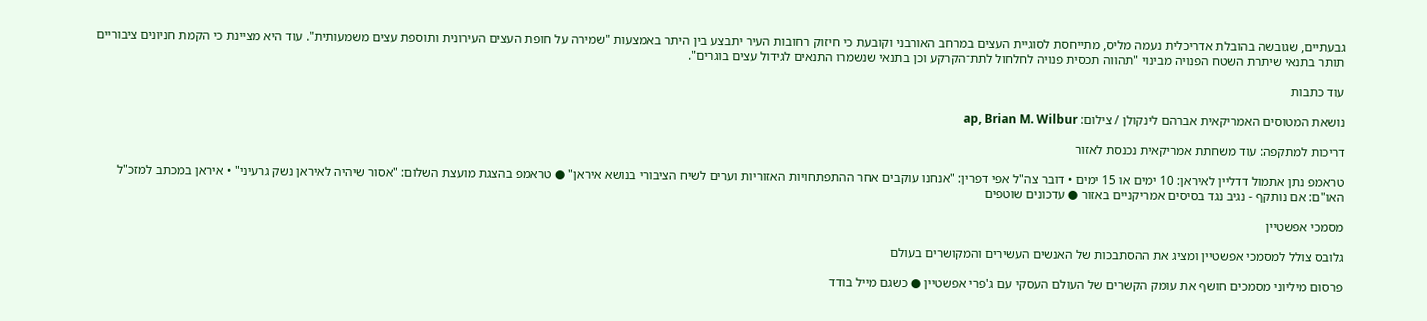גבעתיים, שגובשה בהובלת אדריכלית נעמה מליס, מתייחסת לסוגיית העצים במרחב האורבני וקובעת כי חיזוק רחובות העיר יתבצע בין היתר באמצעות "שמירה על חופת העצים העירונית ותוספת עצים משמעותית". עוד היא מציינת כי הקמת חניונים ציבוריים תותר בתנאי שיתרת השטח הפנויה מבינוי "תהווה תכסית פנויה לחלחול לתת־הקרקע וכן בתנאי שנשמרו התנאים לגידול עצים בוגרים".

עוד כתבות

נושאת המטוסים האמריקאית אברהם לינקולן / צילום: ap, Brian M. Wilbur

דריכות למתקפה: עוד משחתת אמריקאית נכנסת לאזור

טראמפ נתן אתמול דדליין לאיראן: 10 ימים או 15 ימים • דובר צה"ל אפי דפרין: "אנחנו עוקבים אחר ההתפתחויות האזוריות וערים לשיח הציבורי בנושא איראן" ● טראמפ בהצגת מועצת השלום: "אסור שיהיה לאיראן נשק גרעיני" • איראן במכתב למזכ"ל האו"ם: אם נותקף - נגיב נגד בסיסים אמריקניים באזור ● עדכונים שוטפים

מסמכי אפשטיין

גלובס צולל למסמכי אפשטיין ומציג את ההסתבכות של האנשים העשירים והמקושרים בעולם

פרסום מיליוני מסמכים חושף את עומק הקשרים של העולם העסקי עם ג'פרי אפשטיין ● כשגם מייל בודד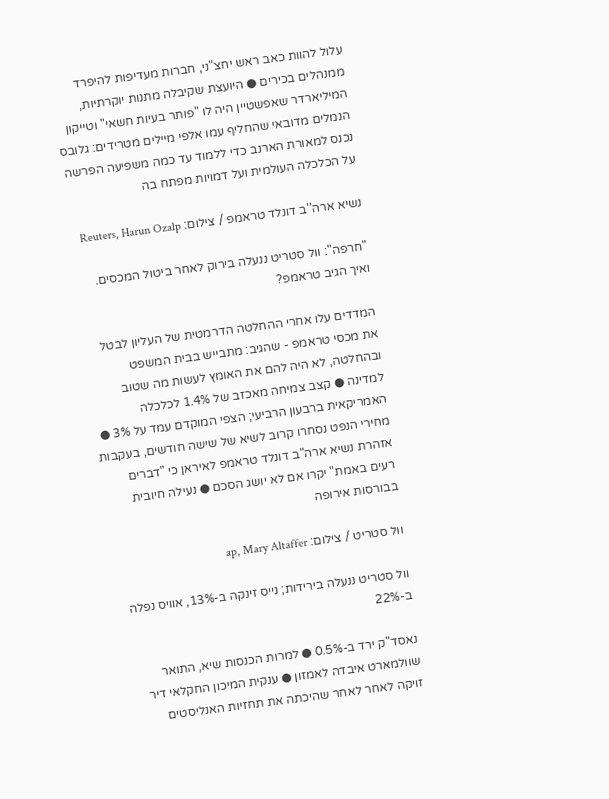עלול להוות כאב ראש יחצ"ני, חברות מעדיפות להיפרד ממנהלים בכירים ● היועצת שקיבלה מתנות יוקרתיות, המיליארדר שאפשטיין היה לו "פותר בעיות חשאי" וטייקון הנמלים מדובאי שהחליף עמו אלפי מיילים מטרידים: גלובס נכנס למאורת הארנב כדי ללמוד עד כמה משפיעה הפרשה על הכלכלה העולמית ועל דמויות מפתח בה

נשיא ארה''ב דונלד טראמפ / צילום: Reuters, Harun Ozalp

"חרפה": וול סטריט ננעלה בירוק לאחר ביטול המכסים. ואיך הגיב טראמפ?

המדדים עלו אחרי ההחלטה הדרמטית של העליון לבטל את מכסי טראמפ - שהגיב: מתבייש בבית המשפט ובהחלטה, לא היה להם את האומץ לעשות מה שטוב למדינה ● קצב צמיחה מאכזב של 1.4% לכלכלה האמריקאית ברבעון הרביעי; הצפי המוקדם עמד על 3% ● מחירי הנפט נסחרו קרוב לשיא של שישה חודשים, בעקבות אזהרת נשיא ארה"ב דונלד טראמפ לאיראן כי "דברים רעים באמת" יקרו אם לא יושג הסכם ● נעילה חיובית בבורסות אירופה

וול סטריט / צילום: ap, Mary Altaffer

וול סטריט ננעלה בירידות; נייס זינקה ב-13%, אוויס נפלה ב-22%

נאסד"ק ירד ב-0.5% ● למרות הכנסות שיא, התואר שוולמארט איבדה לאמזון ● ענקית המיכון החקלאי דיר זויקה לאחר לאחר שהיכתה את תחזיות האנליסטים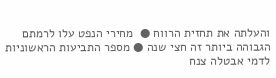והעלתה את תחזית הרווח ●  מחירי הנפט עלו לרמתם הגבוהה ביותר זה חצי שנה ● מספר התביעות הראשוניות לדמי אבטלה צנח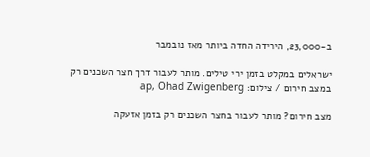ב-23,000, הירידה החדה ביותר מאז נובמבר

ישראלים במקלט בזמן ירי טילים. מותר לעבור דרך חצר השכנים רק במצב חירום / צילום: ap, Ohad Zwigenberg

מצב חירום? מותר לעבור בחצר השכנים רק בזמן אזעקה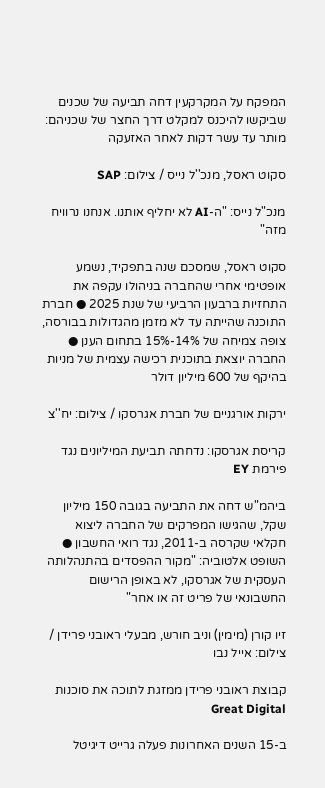המפקח על המקרקעין דחה תביעה של שכנים שביקשו להיכנס למקלט דרך החצר של שכניהם: מותר עד עשר דקות לאחר האזעקה

סקוט ראסל, מנכ''ל נייס / צילום: SAP

מנכ"ל נייס: "ה-AI לא יחליף אותנו. אנחנו נרוויח מזה"

סקוט ראסל, שמסכם שנה בתפקיד, נשמע אופטימי אחרי שהחברה בניהולו עקפה את התחזיות ברבעון הרביעי של שנת 2025 ● חברת התוכנה שהייתה עד לא מזמן מהגדולות בבורסה, צופה צמיחה של 14%-15% בתחום הענן ● החברה יוצאת בתוכנית רכישה עצמית של מניות בהיקף של 600 מיליון דולר

ירקות אורגניים של חברת אגרסקו / צילום: יח''צ

קריסת אגרסקו: נדחתה תביעת המיליונים נגד פירמת EY

ביהמ"ש דחה את התביעה בגובה 150 מיליון שקל, שהגישו המפרקים של החברה ליצוא חקלאי שקרסה ב-2011, נגד רואי החשבון ● השופט אלטוביה: "מקור ההפסדים בהתנהלותה העסקית של אגרסקו, לא באופן הרישום החשבונאי של פריט זה או אחר"

זיו קורן (מימין) וניב חורש, מבעלי ראובני פרידן / צילום: אייל נבו

קבוצת ראובני פרידן ממזגת לתוכה את סוכנות Great Digital

ב-15 השנים האחרונות פעלה גרייט דיגיטל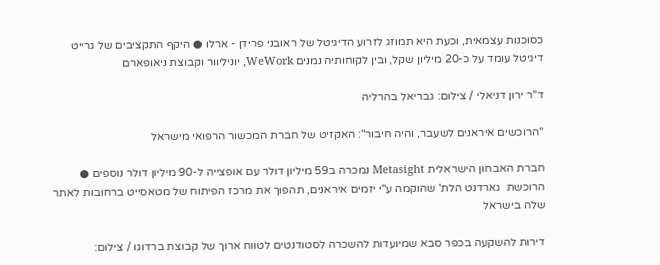כסוכנות עצמאית, וכעת היא תמוזג לזרוע הדיגיטל של ראובני פרידן - ארלו ● היקף התקציבים של גרייט דיגיטל עומד על כ-20 מיליון שקל, ובין לקוחותיה נמנים WeWork, יוניליוור וקבוצת ניאופארם

ד''ר ירון דניאלי / צילום: גבריאל בהרליה

"הרוכשים איראנים לשעבר, והיה חיבור": האקזיט של חברת המכשור הרפואי מישראל

חברת האבחון הישראלית Metasight נמכרה ב59 מיליון דולר עם אופצייה ל-90 מיליון דולר נוספים ● הרוכשת  גארדנט הלת' שהוקמה ע"י יזמים איראנים, תהפוך את מרכז הפיתוח של מטאסייט ברחובות לאתר שלה בישראל

דירות להשקעה בכפר סבא שמיועדות להשכרה לסטודנטים לטווח ארוך של קבוצת ברדוגו / צילום: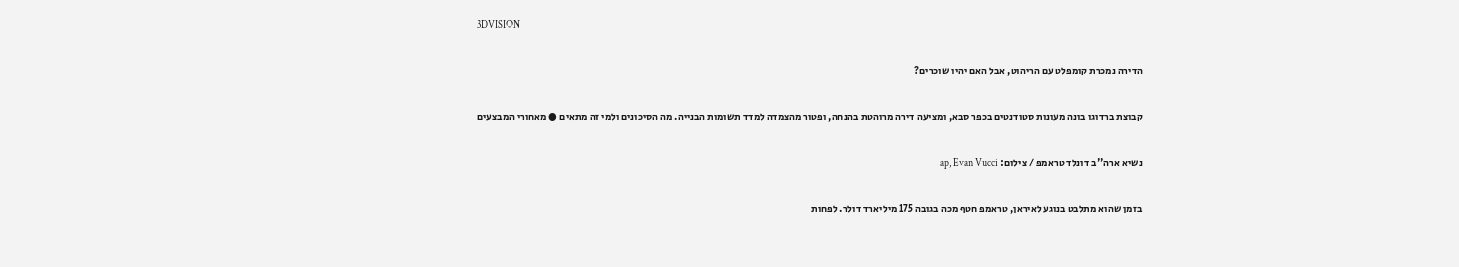3DVISION

הדירה נמכרת קומפלט עם הריהוט, אבל האם יהיו שוכרים?

קבוצת ברדוגו בונה מעונות סטודנטים בכפר סבא, ומציעה דירה מרוהטת בהנחה, ופטור מהצמדה למדד תשומות הבנייה. מה הסיכונים ולמי זה מתאים ● מאחורי המבצעים

נשיא ארה''ב דונלד טראמפ / צילום: ap, Evan Vucci

בזמן שהוא מתלבט בנוגע לאיראן, טראמפ חטף מכה בגובה 175 מיליארד דולר. לפחות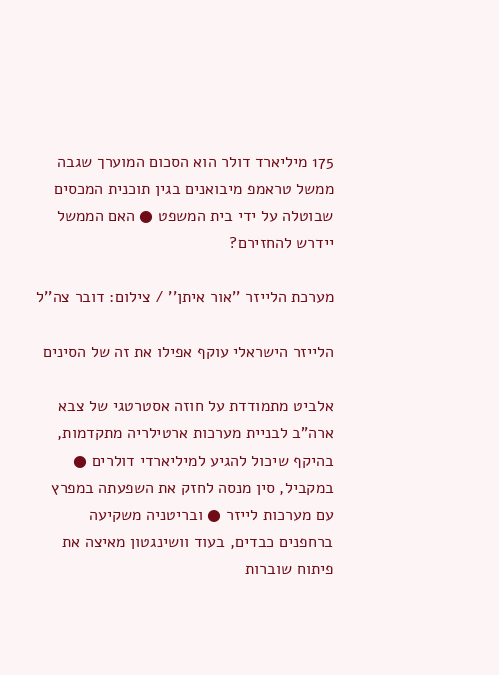175 מיליארד דולר הוא הסכום המוערך שגבה ממשל טראמפ מיבואנים בגין תוכנית המכסים שבוטלה על ידי בית המשפט ● האם הממשל יידרש להחזירם?

מערכת הלייזר ''אור איתן'' / צילום: דובר צה''ל

הלייזר הישראלי עוקף אפילו את זה של הסינים

אלביט מתמודדת על חוזה אסטרטגי של צבא ארה"ב לבניית מערכות ארטילריה מתקדמות, בהיקף שיכול להגיע למיליארדי דולרים ● במקביל, סין מנסה לחזק את השפעתה במפרץ עם מערכות לייזר ● ובריטניה משקיעה ברחפנים כבדים, בעוד וושינגטון מאיצה את פיתוח שוברות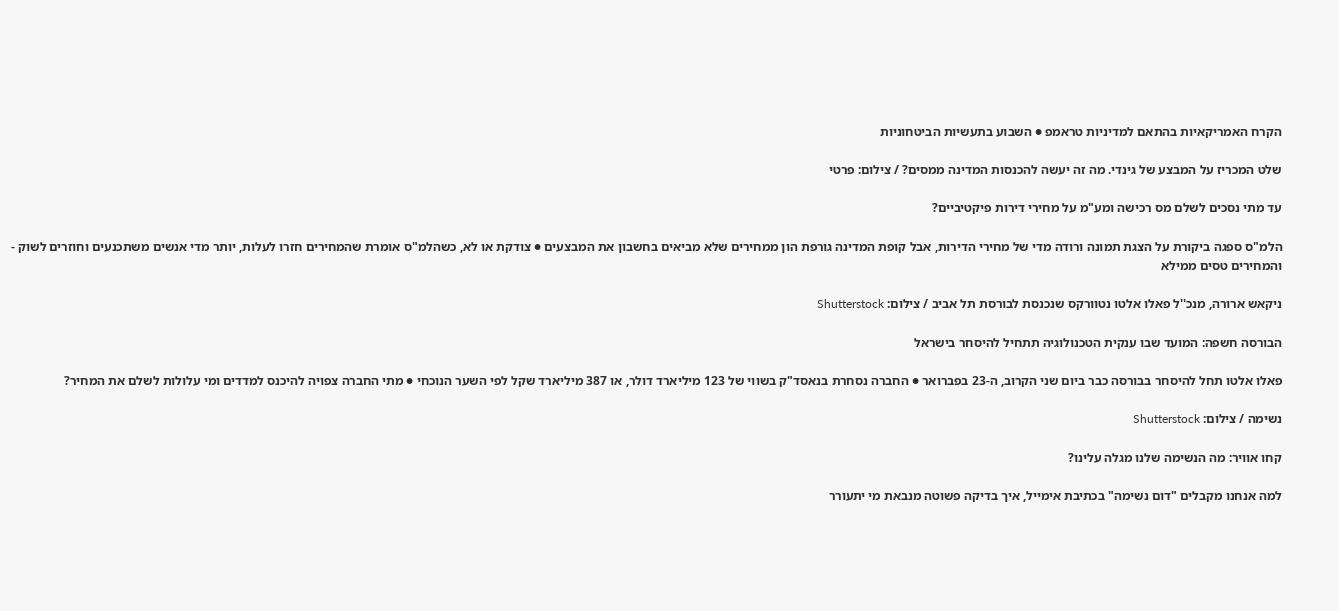הקרח האמריקאיות בהתאם למדיניות טראמפ ● השבוע בתעשיות הביטחוניות

שלט המכריז על המבצע של גינדי. מה זה יעשה להכנסות המדינה ממסים? / צילום: פרטי

עד מתי נסכים לשלם מס רכישה ומע"מ על מחירי דירות פיקטיביים?

הלמ"ס ספגה ביקורת על הצגת תמונה ורודה מדי של מחירי הדירות, אבל קופת המדינה גורפת הון ממחירים שלא מביאים בחשבון את המבצעים ● צודקת או לא, כשהלמ"ס אומרת שהמחירים חזרו לעלות, יותר מדי אנשים משתכנעים וחוזרים לשוק - והמחירים טסים ממילא

ניקאש ארורה, מנכ''ל פאלו אלטו נטוורקס שנכנסת לבורסת תל אביב / צילום: Shutterstock

הבורסה חשפה: המועד שבו ענקית הטכנולוגיה תתחיל להיסחר בישראל

פאלו אלטו תחל להיסחר בבורסה כבר ביום שני הקרוב, ה-23 בפברואר ● החברה נסחרת בנאסד"ק בשווי של 123 מיליארד דולר, או 387 מיליארד שקל לפי השער הנוכחי ● מתי החברה צפויה להיכנס למדדים ומי עלולות לשלם את המחיר?

נשימה / צילום: Shutterstock

קחו אוויר: מה הנשימה שלנו מגלה עלינו?

למה אנחנו מקבלים "דום נשימה" בכתיבת אימייל, איך בדיקה פשוטה מנבאת מי יתעורר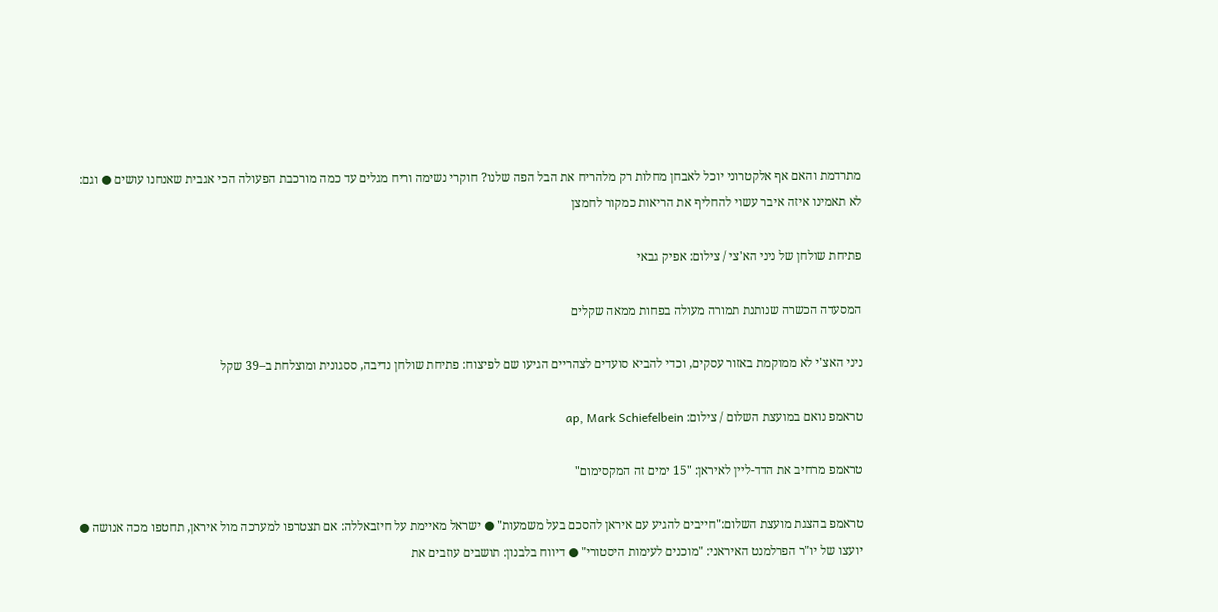מתרדמת והאם אף אלקטרוני יוכל לאבחן מחלות רק מלהריח את הבל הפה שלנו? חוקרי נשימה וריח מגלים עד כמה מורכבת הפעולה הכי אגבית שאנחנו עושים ● וגם: לא תאמינו איזה איבר עשוי להחליף את הריאות כמקור לחמצן

פתיחת שולחן של ניני הא'צי / צילום: אפיק גבאי

המסעדה הכשרה שנותנת תמורה מעולה בפחות ממאה שקלים

ניני האצ'י לא ממוקמת באזור עסקים, וכדי להביא סועדים לצהריים הגיעו שם לפיצוח: פתיחת שולחן נדיבה, ססגונית ומוצלחת ב–39 שקל

טראמפ נואם במועצת השלום / צילום: ap, Mark Schiefelbein

טראמפ מרחיב את הדד-ליין לאיראן: "15 ימים זה המקסימום"

טראמפ בהצגת מועצת השלום:"חייבים להגיע עם איראן להסכם בעל משמעות" ● ישראל מאיימת על חיזבאללה: אם תצטרפו למערכה מול איראן, תחטפו מכה אנושה ● יועצו של יו"ר הפרלמנט האיראני: "מוכנים לעימות היסטורי" ● דיווח בלבנון: תושבים עוזבים את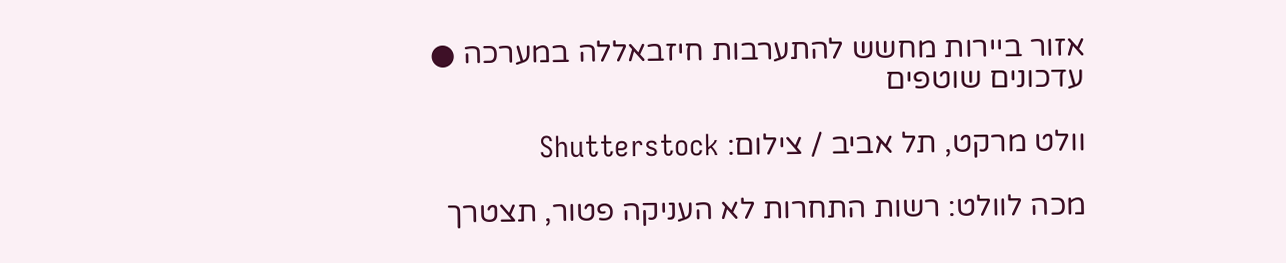אזור ביירות מחשש להתערבות חיזבאללה במערכה ● עדכונים שוטפים

וולט מרקט, תל אביב / צילום: Shutterstock

מכה לוולט: רשות התחרות לא העניקה פטור, תצטרך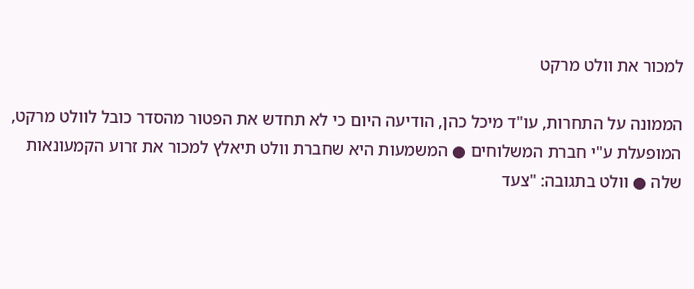למכור את וולט מרקט

הממונה על התחרות, עו"ד מיכל כהן, הודיעה היום כי לא תחדש את הפטור מהסדר כובל לוולט מרקט, המופעלת ע"י חברת המשלוחים ● המשמעות היא שחברת וולט תיאלץ למכור את זרוע הקמעונאות שלה ● וולט בתגובה: "צעד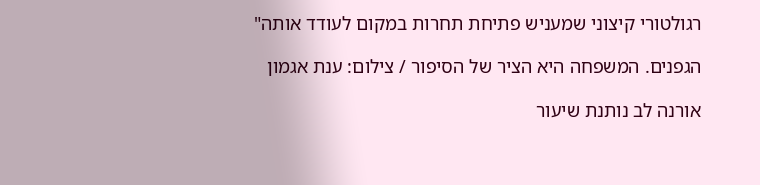רגולטורי קיצוני שמעניש פתיחת תחרות במקום לעודד אותה"

הגפנים. המשפחה היא הציר של הסיפור / צילום: ענת אגמון

אורנה לב נותנת שיעור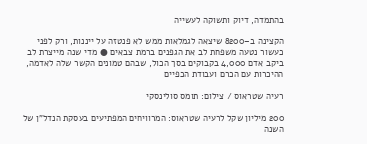בהתמדה, דיוק ותשוקה לעשייה

הקצינה ב–8200 שיצאה לגמלאות ממש לא פנטזה על ייננות, ורק לפני כעשור נטעה משפחת לב את הגפנים ברמת צבאים ● מדי שנה מייצרת לב ביקב אדם 4,000 בקבוקים בסך הכול, שבהם טמונים הקשר שלה לאדמה, ההיכרות עם הכרם ועבודת הכפיים

רעיה שטראוס / צילום: תומס סולינסקי

200 מיליון שקל לרעיה שטראוס: המרוויחים המפתיעים בעסקת הנדל"ן של השנה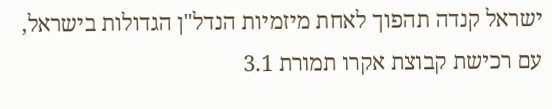ישראל קנדה תהפוך לאחת מיזמיות הנדל"ן הגדולות בישראל, עם רכישת קבוצת אקרו תמורת 3.1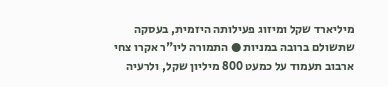מיליארד שקל ומיזוג פעילותה היזמית, בעסקה שתשולם ברובה במניות ● התמורה ליו"ר אקרו צחי ארבוב תעמוד על כמעט 800 מיליון שקל, ולרעיה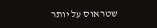שטראוס על יותר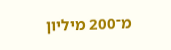מ־200 מיליון